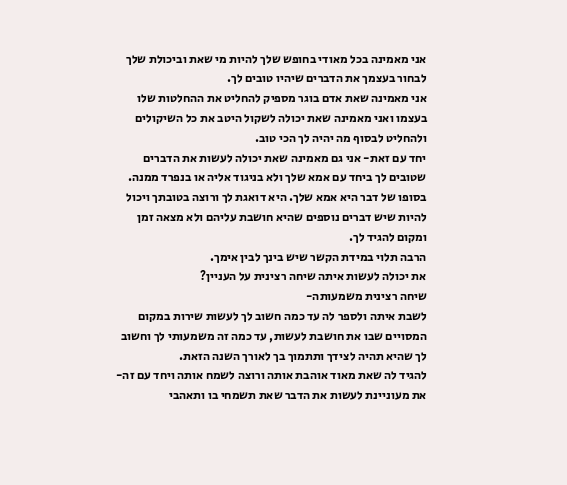אני מאמינה בכל מאודי בחופש שלך להיות מי שאת וביכולת שלך לבחור בעצמך את הדברים שיהיו טובים לך.
אני מאמינה שאת אדם בוגר מספיק להחליט את ההחלטות שלו בעצמו ואני מאמינה שאת יכולה לשקול היטב את כל השיקולים ולהחליט לבסוף מה יהיה לך הכי טוב.
יחד עם זאת- אני גם מאמינה שאת יכולה לעשות את הדברים שטובים לך ביחד עם אמא שלך ולא בניגוד אליה או בנפרד ממנה.
בסופו של דבר היא אמא שלך. היא דואגת לך ורוצה בטובתך ויכול להיות שיש דברים נוספים שהיא חושבת עליהם ולא מצאה זמן ומקום להגיד לך.
הרבה תלוי במידת הקשר שיש בינך לבין אימך.
את יכולה לעשות איתה שיחה רצינית על העניין?
שיחה רצינית משמעותה-
לשבת איתה ולספר לה עד כמה חשוב לך לעשות שירות במקום המסויים שבו את חושבת לעשות, עד כמה זה משמעותי לך וחשוב לך שהיא תהיה לצידך ותתמוך בך לאורך השנה הזאת.
להגיד לה שאת מאוד אוהבת אותה ורוצה לשמח אותה ויחד עם זה- את מעוניינת לעשות את הדבר שאת תשמחי בו ותאהבי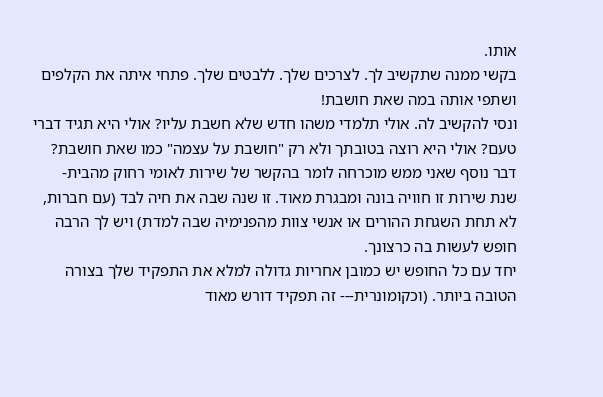אותו.
בקשי ממנה שתקשיב לך. לצרכים שלך. ללבטים שלך. פתחי איתה את הקלפים ושתפי אותה במה שאת חושבת!
ונסי להקשיב לה. אולי תלמדי משהו חדש שלא חשבת עליו? אולי היא תגיד דברי טעם? אולי היא רוצה בטובתך ולא רק "חושבת על עצמה" כמו שאת חושבת?
דבר נוסף שאני ממש מוכרחה לומר בהקשר של שירות לאומי רחוק מהבית-
שנת שירות זו חוויה בונה ומבגרת מאוד. זו שנה שבה את חיה לבד (עם חברות, לא תחת השגחת ההורים או אנשי צוות מהפנימיה שבה למדת) ויש לך הרבה חופש לעשות בה כרצונך.
יחד עם כל החופש יש כמובן אחריות גדולה למלא את התפקיד שלך בצורה הטובה ביותר. (וכקומונרית--- זה תפקיד דורש מאוד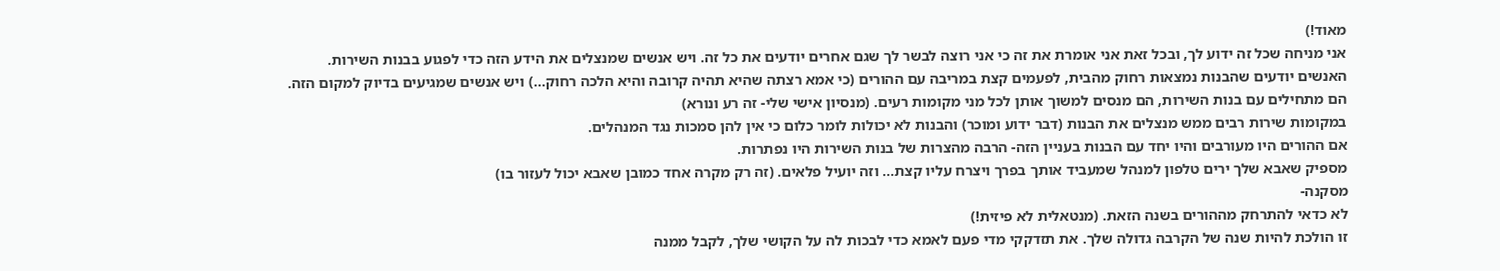מאוד!)
אני מניחה שכל זה ידוע לך, ובכל זאת אני אומרת את זה כי אני רוצה לבשר לך שגם אחרים יודעים את כל זה. ויש אנשים שמנצלים את הידע הזה כדי לפגוע בבנות השירות.
האנשים יודעים שהבנות נמצאות רחוק מהבית, לפעמים קצת במריבה עם ההורים (כי אמא רצתה שהיא תהיה קרובה והיא הלכה רחוק...) ויש אנשים שמגיעים בדיוק למקום הזה.
הם מתחילים עם בנות השירות, הם מנסים למשוך אותן לכל מני מקומות רעים. (מנסיון אישי שלי- זה רע ונורא)
במקומות שירות רבים ממש מנצלים את הבנות (דבר ידוע ומוכר) והבנות לא יכולות לומר כלום כי אין להן סמכות נגד המנהלים.
אם ההורים היו מעורבים והיו יחד עם הבנות בעניין הזה- הרבה מהצרות של בנות השירות היו נפתרות.
מספיק שאבא שלך ירים טלפון למנהל שמעביד אותך בפרך ויצרח עליו קצת... וזה יועיל פלאים. (זה רק מקרה אחד כמובן שאבא יכול לעזור בו)
מסקנה-
לא כדאי להתרחק מההורים בשנה הזאת. (מנטאלית לא פיזית!)
זו הולכת להיות שנה של הקרבה גדולה שלך. את תזדקקי מדי פעם לאמא כדי לבכות לה על הקושי שלך, לקבל ממנה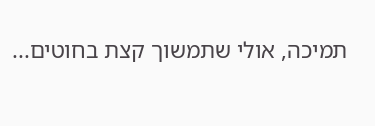תמיכה, אולי שתמשוך קצת בחוטים...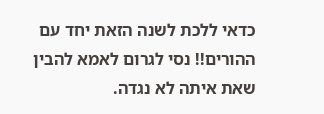כדאי ללכת לשנה הזאת יחד עם ההורים!! נסי לגרום לאמא להבין שאת איתה לא נגדה.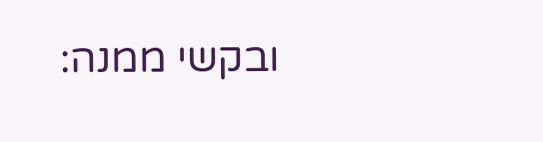ובקשי ממנה: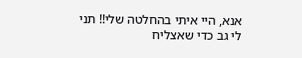אנא, היי איתי בהחלטה שלי!! תני לי גב כדי שאצליח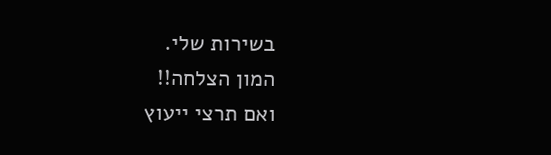בשירות שלי.
המון הצלחה!!
ואם תרצי ייעוץ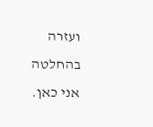ועזרה בהחלטה אני כאן.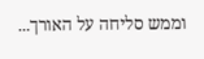וממש סליחה על האורך...